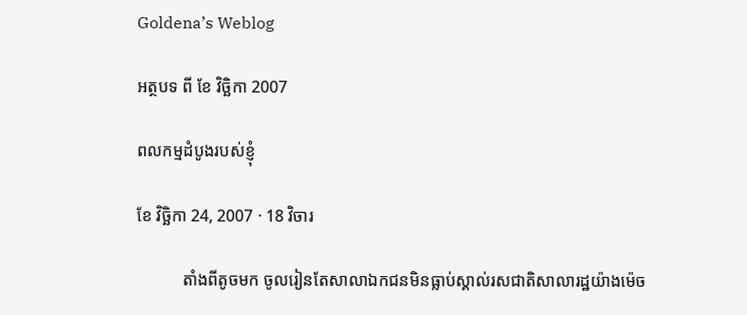Goldena’s Weblog

អត្ថបទ ពី ខែ វិច្ឆិកា 2007

ពលកម្មដំបូងរបស់ខ្ញុំ

ខែ វិច្ឆិកា 24, 2007 · 18 វិចារ

           តាំងពីតូចមក ចូលរៀនតែសាលាឯកជនមិនធ្លាប់ស្គាល់រសជាតិសាលារដ្ឋយ៉ាងម៉េច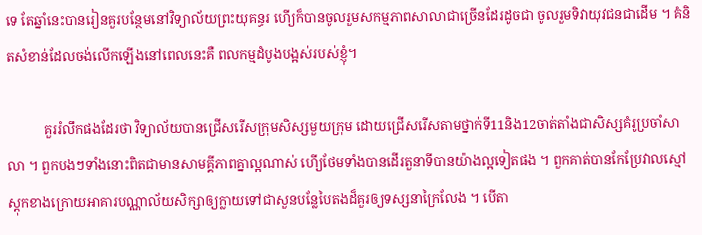ទេ តែឆ្នាំនេះបានរៀនគួរបន្ថែមនៅវិទ្យាល័យព្រះយុគន្ធរ ហើ្យក៏បានចូលរួមសកម្មភាពសាលាជាច្រើនដែរដូចជា ចូលរួមទិវាយុវជនជាដើម ។ គំនិតសំខាន់ដែលចង់លើកឡើងនៅពេលនេះគឺ ពលកម្មដំបូងបង្អស់របស់ខ្ញុំ។

           គួររំលឹកផងដែរថា វិទ្យាល័យបានជ្រើសរើសក្រុមសិស្សមួយក្រុម ដោយជ្រើសរើសតាមថ្នាក់ទី11និង12ចាត់តាំងជាសិស្សគំរូប្រចាំសាលា ។ ពួកបងៗទាំងនោះពិតជាមានសាមគ្គីភាពគ្នាល្អណាស់ ហើ្យថែមទាំងបានដើរតួនាទីបានយ៉ាងល្អទៀតផង ។ ពួកគាត់បានកែប្រែវាលស្មៅស្ដុកខាងក្រោយអាគារបណ្ណាល័យសិក្សាឲ្យក្លាយទៅជាសួនបន្លែបៃតងដ៏គួរឲ្យទស្សនាក្រៃលែង ។ បើតា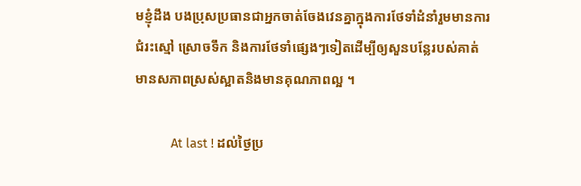មខ្ញុំដឹង បងប្រុសប្រធានជាអ្នកចាត់ចែងវេនគ្នាក្នុងការថែទាំដំនាំរួមមានការជំរះស្មៅ ស្រោចទឹក និងការថែទាំផ្សេងៗទៀតដើម្បីឲ្យសួនបន្លែរបស់គាត់មានសភាពស្រស់ស្អាតនិងមានគុណភាពល្អ ។

            At last ! ដល់ថ្ងៃប្រ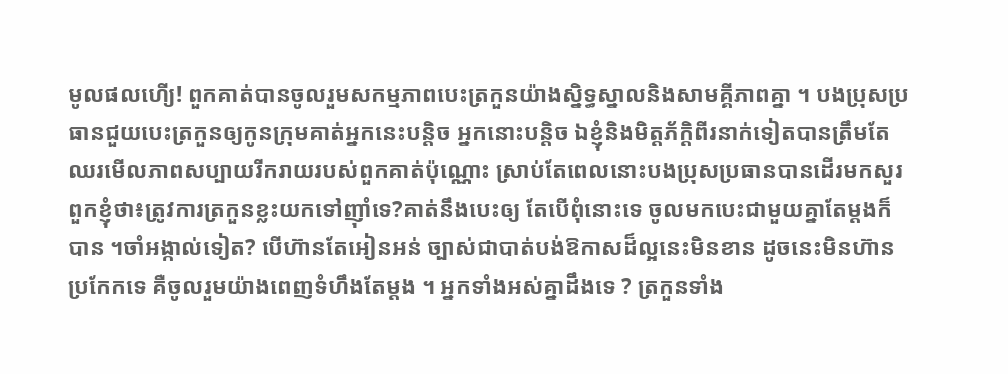មូលផលហើ្យ! ពួកគាត់បានចូលរួមសកម្មភាពបេះត្រកួនយ៉ាងស្និទ្ធស្នាលនិងសាមគ្គីភាពគ្នា ។ បងប្រុសប្រធានជួយបេះត្រកួនឲ្យកូនក្រុមគាត់អ្នកនេះបន្តិច អ្នកនោះបន្តិច ឯខ្ញុំនិងមិត្តភ័ក្ដិពីរនាក់ទៀតបានត្រឹមតែឈរមើលភាពសប្បាយរីករាយរបស់ពួកគាត់ប៉ុណ្ណោះ ស្រាប់តែពេលនោះបងប្រុសប្រធានបានដើរមកសួរពួកខ្ញុំថា៖ត្រូវការត្រកួនខ្លះយកទៅញ៉ាំទេ?គាត់នឹងបេះឲ្យ តែបើពុំនោះទេ ចូលមកបេះជាមួយគ្នាតែម្ដងក៏បាន ។ចាំអង្កាល់ទៀត? បើហ៊ានតែអៀនអន់ ច្បាស់ជាបាត់បង់ឱកាសដ៏ល្អនេះមិនខាន ដូចនេះមិនហ៊ានប្រកែកទេ គឺចូលរួមយ៉ាងពេញទំហឹងតែម្ដង ។ អ្នកទាំងអស់គ្នាដឹងទេ ? ត្រកួនទាំង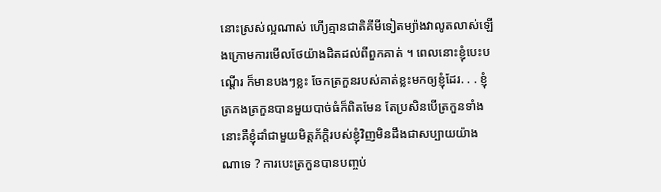នោះស្រស់ល្អណាស់ ហើ្យគ្មានជាតិគីមីទៀតម្យ៉ាងវាលូតលាស់ឡើងក្រោមការមើលថែយ៉ាងដិតដល់ពីពួកគាត់ ។ ពេលនោះខ្ញុំបេះបណ្ដើរ ក៏មានបងៗខ្លះ ចែកត្រកួនរបស់គាត់ខ្លះមកឲ្យខ្ញុំដែរ. . . ខ្ញុំត្រកងត្រកួនបានមួយបាច់ធំក៏ពិតមែន តែប្រសិនបើត្រកួនទាំងនោះគឺខ្ញុំដាំជាមួយមិត្តភ័ក្ដិរបស់ខ្ញុំវិញមិនដឹងជាសប្បាយយ៉ាងណាទេ ? ការបេះត្រកួនបានបញ្ចប់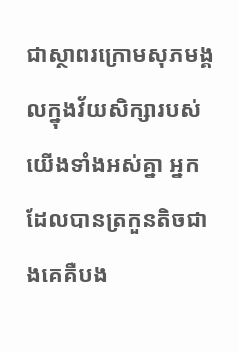ជាស្ថាពរក្រោមសុភមង្គលក្នុងវ័យសិក្សារបស់យើងទាំងអស់គ្នា អ្នកដែលបានត្រកួនតិចជាងគេគឺបង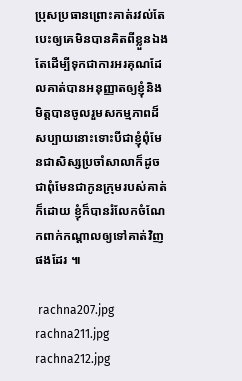ប្រុសប្រធានព្រោះគាត់រវល់តែបេះឲ្យគេមិនបានគិតពីខ្លួនឯង តែដើម្បីទុកជាការអរគុណដែលគាត់បានអនុញ្ញាតឲ្យខ្ញុំនិងមិត្តបានចូលរួមសកម្មភាពដ៏សប្បាយនោះទោះបីជាខ្ញុំពុំមែនជាសិស្សប្រចាំសាលាក៏ដូចជាពុំមែនជាកូនក្រុមរបស់គាត់ក៏ដោយ ខ្ញុំក៏បានរំលែកចំណែកពាក់កណ្ដាលឲ្យទៅគាត់វិញផងដែរ ៕

 rachna207.jpg rachna211.jpg rachna212.jpg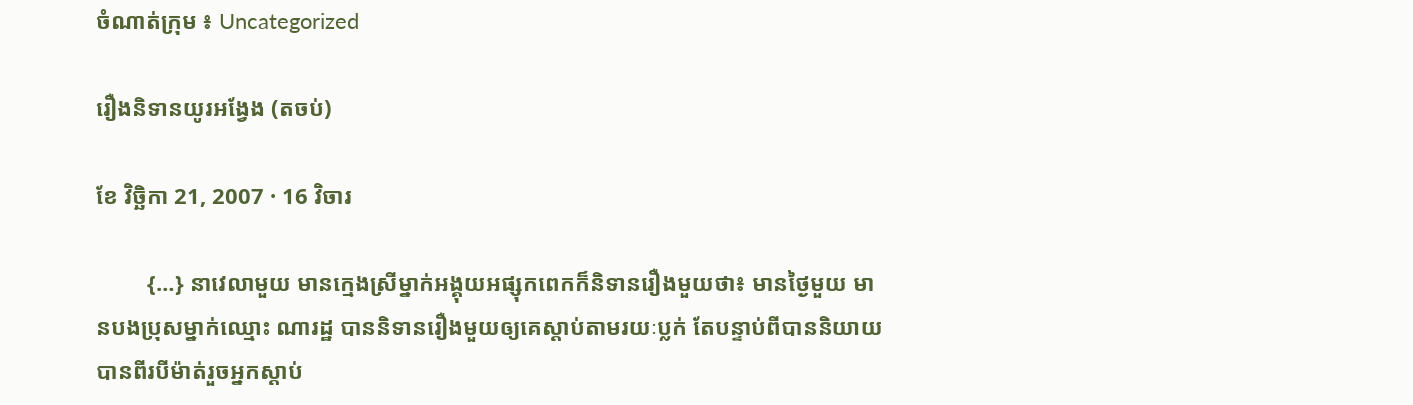ចំណាត់ក្រុម ៖ Uncategorized

រឿងនិទានយូរអង្វែង (តចប់)

ខែ វិច្ឆិកា 21, 2007 · 16 វិចារ

         {…} នាវេលាមួយ មានក្មេងស្រីម្នាក់អង្គុយអផ្សុកពេកក៏និទានរឿងមួយថា៖ មានថ្ងៃមួយ មានបងប្រុសម្នាក់ឈ្មោះ ណារដ្ឋ បាននិទានរឿងមួយឲ្យគេស្ដាប់តាមរយៈប្លក់ តែបន្ទាប់ពីបាននិយាយបានពីរបីម៉ាត់រួចអ្នកស្ដាប់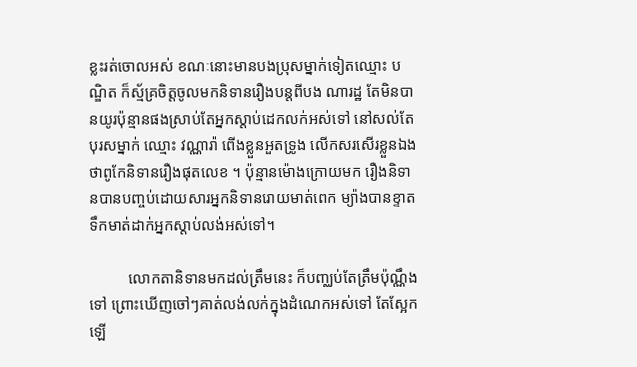ខ្លះរត់ចោលអស់ ខណៈនោះមានបងប្រុសម្នាក់ទៀតឈ្មោះ បណ្ឌិត ក៏ស្ម័គ្រចិត្តចូលមកនិទានរឿងបន្តពីបង ណារដ្ឋ តែមិនបានយូរប៉ុន្មានផងស្រាប់តែអ្នកស្ដាប់ដេកលក់អស់ទៅ នៅសល់តែបុរសម្នាក់ ឈ្មោះ វណ្ណារ៉ា ពើងខ្លួនអួតទ្រូង លើកសរសើរខ្លួនឯងថាពូកែនិទានរឿងផុតលេខ ។ ប៉ុន្មានម៉ោងក្រោយមក រឿងនិទានបានបញ្ចប់ដោយសារអ្នកនិទានរោយមាត់ពេក ម្យ៉ាងបានខ្ទាតទឹកមាត់ដាក់អ្នកស្ដាប់លង់អស់ទៅ។

          លោកតានិទានមកដល់ត្រឹមនេះ ក៏បញ្ឈប់តែត្រឹមប៉ុណ្ណឹងទៅ ព្រោះឃើញចៅៗគាត់លង់លក់ក្នុងដំណេកអស់ទៅ តែស្អែកឡើ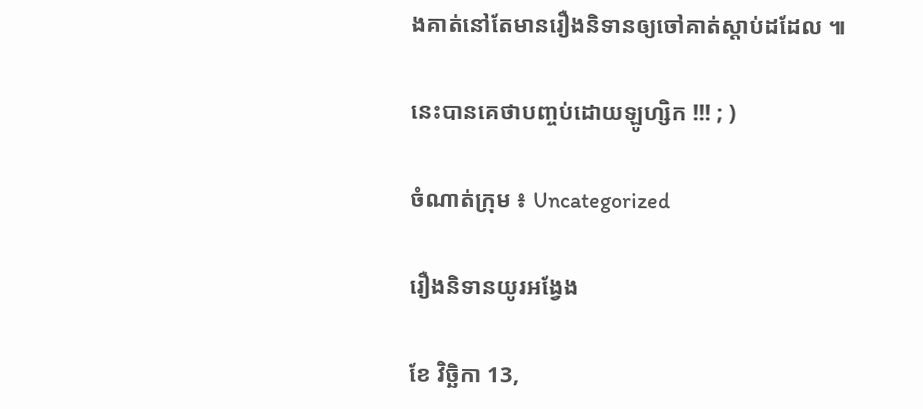ងគាត់នៅតែមានរឿងនិទានឲ្យចៅគាត់ស្ដាប់ដដែល ៕

នេះបានគេថាបញ្ចប់ដោយឡូហ្សិក !!! ; )

ចំណាត់ក្រុម ៖ Uncategorized

រឿងនិទានយូរអង្វែង

ខែ វិច្ឆិកា 13,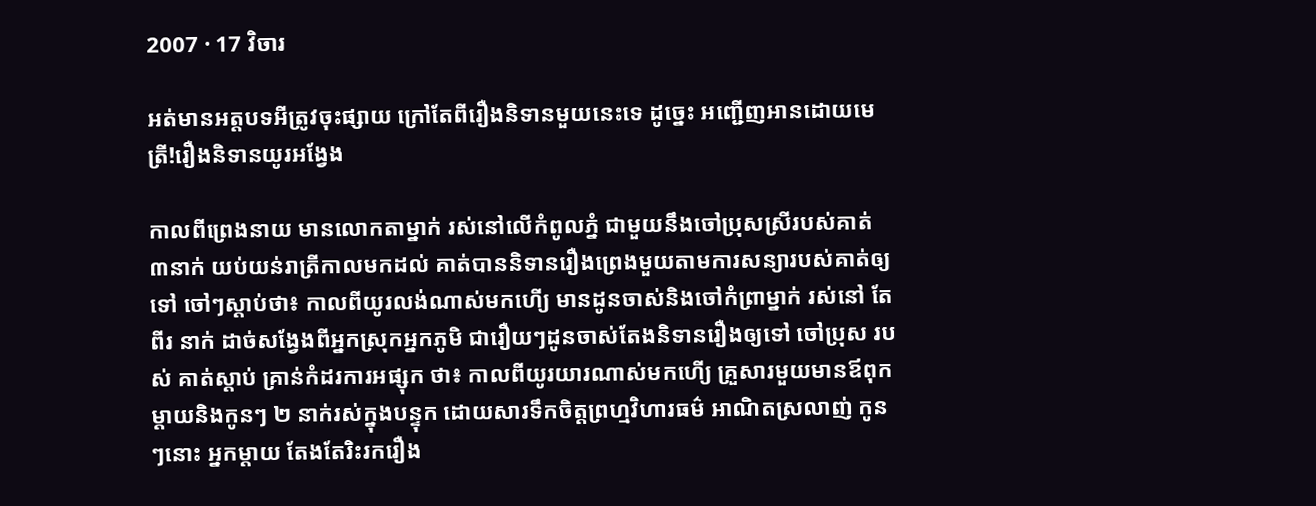2007 · 17 វិចារ

អត់មានអត្តបទអីត្រូវចុះផ្សាយ ក្រៅតែពីរឿងនិទានមួយនេះទេ ដូច្នេះ អញ្ជើញអានដោយមេត្រី!រឿងនិទានយូរអង្វែង

កាលពីព្រេងនាយ មានលោកតាម្នាក់ រស់នៅលើកំពូលភ្នំ ជាមួយនឹងចៅប្រុសស្រីរបស់គាត់ ៣នាក់ យប់យន់រាត្រីកាលមកដល់ គាត់បាននិទានរឿងព្រេងមួយតាមការសន្យារបស់គាត់ឲ្យទៅ ចៅៗស្ដាប់ថា៖ កាលពីយូរលង់ណាស់មកហើ្យ មានដូនចាស់និងចៅកំព្រាម្នាក់ រស់នៅ តែពីរ នាក់ ដាច់សង្វែងពីអ្នកស្រុកអ្នកភូមិ ជារឿយៗដូនចាស់តែងនិទានរឿងឲ្យទៅ ចៅប្រុស របស់ គាត់ស្ដាប់ គ្រាន់កំដរការអផ្សុក ថា៖ កាលពីយូរយារណាស់មកហើ្យ គ្រួសារមួយមានឪពុក ម្ដាយនិងកូនៗ ២ នាក់រស់ក្នុងបន្ទុក ដោយសារទឹកចិត្តព្រហ្មវិហារធម៌ អាណិតស្រលាញ់ កូនៗនោះ អ្នកម្ដាយ តែងតែរិះរករឿង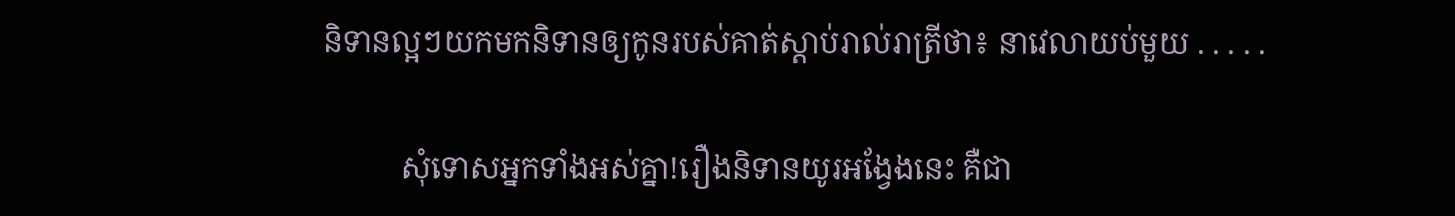និទានល្អៗយកមកនិទានឲ្យកូនរបស់គាត់ស្ដាប់រាល់រាត្រីថា៖ នាវេលាយប់មួយ . . . . .

          សុំទោសអ្នកទាំងអស់គ្នា!រឿងនិទានយូរអង្វែងនេះ គឺជា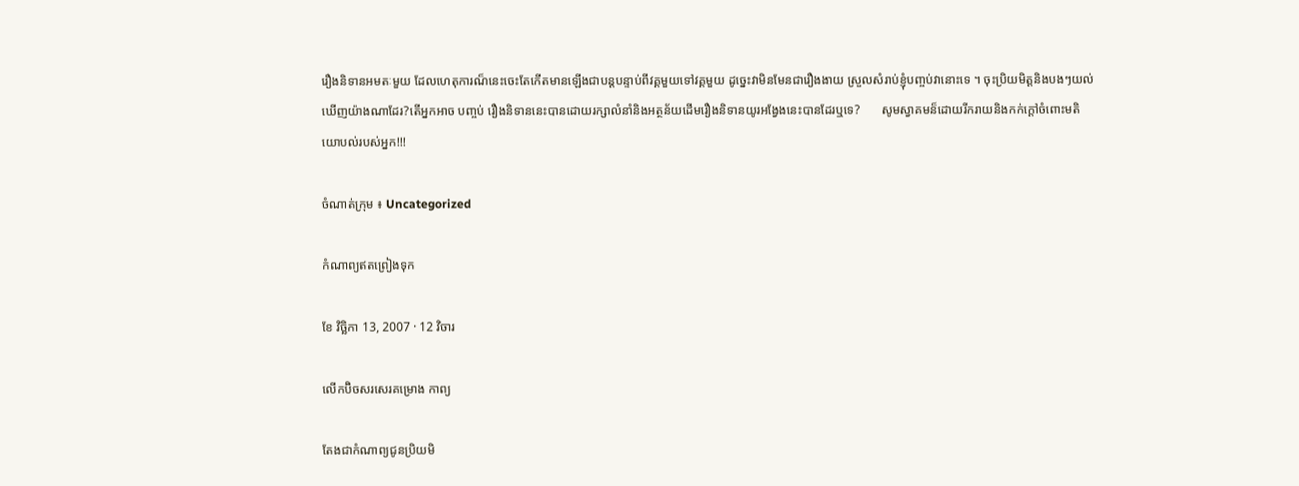រឿងនិទានអមតៈមួយ ដែលហេតុការណ៏នេះចេះតែកើតមានឡើងជាបន្តបន្ទាប់ពីវគ្គមួយទៅវគ្គមួយ ដូច្នេះវាមិនមែនជារឿងងាយ ស្រួលសំរាប់ខ្ញុំបញ្ចប់វានោះទេ ។ ចុះប្រិយមិត្តនិងបងៗយល់ឃើញយ៉ាងណាដែរ?តើអ្នកអាច បញ្ចប់ រឿងនិទាននេះបានដោយរក្សាលំនាំនិងអត្ថន័យដើមរឿងនិទានយូរអង្វែងនេះបានដែរឬទេ?       សូមស្វាគមន៏ដោយរីករាយនិងកក់ក្ដៅចំពោះមតិយោបល់របស់អ្នក!!!

ចំណាត់ក្រុម ៖ Uncategorized

កំណាព្យឥតព្រៀងទុក

ខែ វិច្ឆិកា 13, 2007 · 12 វិចារ

លើកប៊ិចសរសេរគម្រោង កាព្យ

តែងជាកំណាព្យជូនប្រិយមិ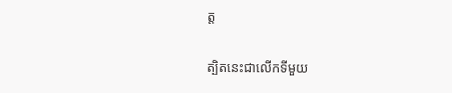ត្ត

ត្បិតនេះជាលើកទីមួយ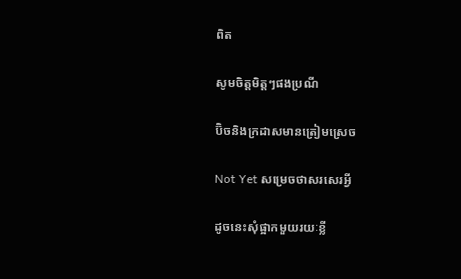ពិត

សូមចិត្តមិត្តៗផងប្រណី

ប៊ិចនិងក្រដាសមានត្រៀមស្រេច

Not Yet សម្រេចថាសរសេរអ្វី

ដូចនេះសុំផ្អាកមួយរយៈខ្លី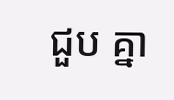ជួប គ្នា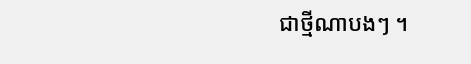ជាថ្មីណាបងៗ ។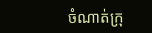ចំណាត់ក្រុ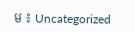ម ៖ Uncategorized